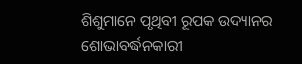ଶିଶୁମାନେ ପୃଥିବୀ ରୂପକ ଉଦ୍ୟାନର ଶୋଭାବର୍ଦ୍ଧନକାରୀ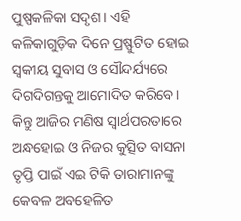ପୁଷ୍ପକଳିକା ସଦୃଶ। ଏହି କଳିକାଗୁଡ଼ିକ ଦିନେ ପ୍ରଷ୍ଫୁଟିତ ହୋଇ ସ୍ବକୀୟ ସୁବାସ ଓ ସୌନ୍ଦର୍ଯ୍ୟରେ ଦିଗଦିଗନ୍ତକୁ ଆମୋଦିତ କରିବେ। କିନ୍ତୁ ଆଜିର ମଣିଷ ସ୍ବାର୍ଥପରତାରେ ଅନ୍ଧହୋଇ ଓ ନିଜର କୁତ୍ସିତ ବାସନା ତୃପ୍ତି ପାଇଁ ଏଇ ଟିକି ତାରାମାନଙ୍କୁ କେବଳ ଅବହେଳିତ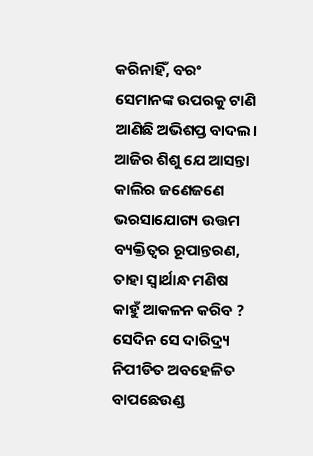କରିନାହିଁ, ବରଂ ସେମାନଙ୍କ ଉପରକୁ ଟାଣି ଆଣିଛି ଅଭିଶପ୍ତ ବାଦଲ। ଆଜିର ଶିଶୁ ଯେ ଆସନ୍ତା କାଲିର ଜଣେଜଣେ ଭରସାଯୋଗ୍ୟ ଉତ୍ତମ ବ୍ୟକ୍ତିତ୍ୱର ରୂପାନ୍ତରଣ, ତାହା ସ୍ବାର୍ଥାନ୍ଧ ମଣିଷ କାହୁଁ ଆକଳନ କରିବ ? ସେଦିନ ସେ ଦାରିଦ୍ର୍ୟ ନିପୀଡିତ ଅବହେଳିତ ବାପଛେଉଣ୍ଡ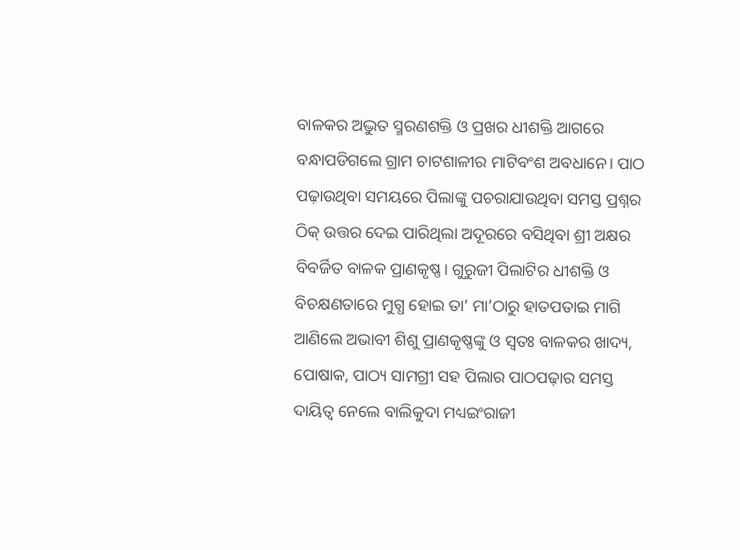ବାଳକର ଅଦ୍ଭୁତ ସ୍ମରଣଶକ୍ତି ଓ ପ୍ରଖର ଧୀଶକ୍ତି ଆଗରେ ବନ୍ଧାପଡିଗଲେ ଗ୍ରାମ ଚାଟଶାଳୀର ମାଟିବଂଶ ଅବଧାନେ। ପାଠ ପଢ଼ାଉଥିବା ସମୟରେ ପିଲାଙ୍କୁ ପଚରାଯାଉଥିବା ସମସ୍ତ ପ୍ରଶ୍ନର ଠିକ୍ ଉତ୍ତର ଦେଇ ପାରିଥିଲା ଅଦୂରରେ ବସିଥିବା ଶ୍ରୀ ଅକ୍ଷର ବିବର୍ଜିତ ବାଳକ ପ୍ରାଣକୃଷ୍ଣ। ଗୁରୁଜୀ ପିଲାଟିର ଧୀଶକ୍ତି ଓ ବିଚକ୍ଷଣତାରେ ମୁଗ୍ଧ ହୋଇ ତା’ ମା’ଠାରୁ ହାତପତାଇ ମାଗି ଆଣିଲେ ଅଭାବୀ ଶିଶୁ ପ୍ରାଣକୃଷ୍ଣଙ୍କୁ ଓ ସ୍ବତଃ ବାଳକର ଖାଦ୍ୟ, ପୋଷାକ, ପାଠ୍ୟ ସାମଗ୍ରୀ ସହ ପିଲାର ପାଠପଢ଼ାର ସମସ୍ତ ଦାୟିତ୍ୱ ନେଲେ ବାଲିକୁଦା ମଧ୍ୟଇଂରାଜୀ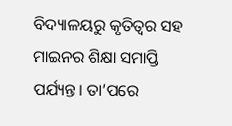ବିଦ୍ୟାଳୟରୁ କୃତିତ୍ୱର ସହ ମାଇନର ଶିକ୍ଷା ସମାପ୍ତି ପର୍ଯ୍ୟନ୍ତ। ତା’ପରେ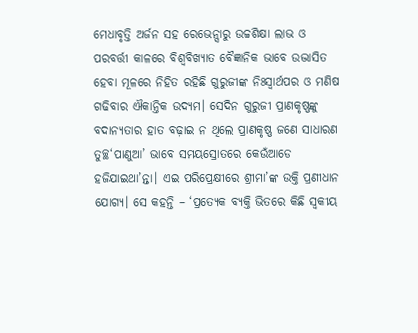ମେଧାବୃତ୍ତି ଅର୍ଜନ ସହ ରେଭେନ୍ସାରୁ ଉଚ୍ଚଶିକ୍ଷା ଲାଭ ଓ ପରବର୍ତ୍ତୀ କାଳରେ ବିଶ୍ୱବିଖ୍ୟାତ ବୈଜ୍ଞାନିକ ଭାବେ ଉଦ୍ଭାସିତ ହେବା ମୂଳରେ ନିହିତ ରହିଛି ଗୁରୁଜୀଙ୍କ ନିଃସ୍ବାର୍ଥପର ଓ ମଣିଷ ଗଢିବାର ଐକାନ୍ତିକ ଉଦ୍ୟମ। ସେଦିନ ଗୁରୁଜୀ ପ୍ରାଣକୃଷ୍ଣଙ୍କୁ ବଦାନ୍ୟତାର ହାତ ବଢ଼ାଇ ନ ଥିଲେ ପ୍ରାଣକୃଷ୍ଣ ଜଣେ ସାଧାରଣ ତୁଚ୍ଛ‘ପାଣୁଆ’ ଭାବେ ସମୟସ୍ରୋତରେ କେଉଁଆଡେ ହଜିଯାଇଥା’ନ୍ତା। ଏଇ ପରିପ୍ରେକ୍ଷୀରେ ଶ୍ରୀମା’ଙ୍କ ଉକ୍ତି ପ୍ରଣୀଧାନ ଯୋଗ୍ୟ। ସେ କହନ୍ତି – ‘ପ୍ରତ୍ୟେକ ବ୍ୟକ୍ତି ଭିତରେ କିଛି ସ୍ବକୀୟ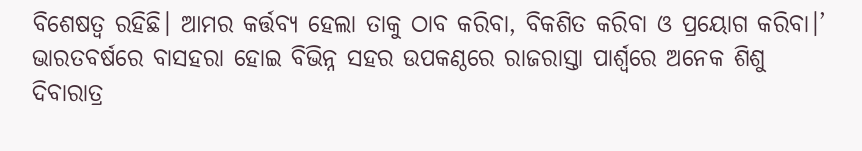ବିଶେଷତ୍ୱ ରହିଛି। ଆମର କର୍ତ୍ତବ୍ୟ ହେଲା ତାକୁ ଠାବ କରିବା, ବିକଶିତ କରିବା ଓ ପ୍ରୟୋଗ କରିବା।’
ଭାରତବର୍ଷରେ ବାସହରା ହୋଇ ବିଭିନ୍ନ ସହର ଉପକଣ୍ଠରେ ରାଜରାସ୍ତା ପାର୍ଶ୍ୱରେ ଅନେକ ଶିଶୁ ଦିବାରାତ୍ର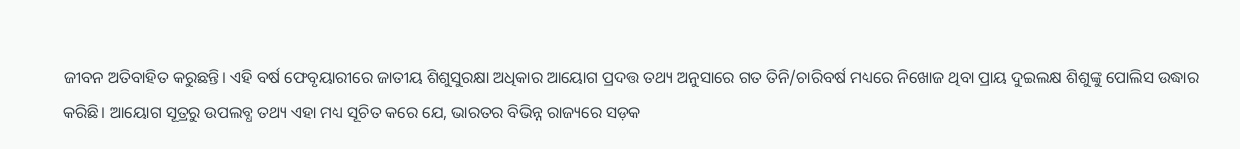ଜୀବନ ଅତିବାହିତ କରୁଛନ୍ତି। ଏହି ବର୍ଷ ଫେବୃୟାରୀରେ ଜାତୀୟ ଶିଶୁସୁରକ୍ଷା ଅଧିକାର ଆୟୋଗ ପ୍ରଦତ୍ତ ତଥ୍ୟ ଅନୁସାରେ ଗତ ତିନି/ଚାରିବର୍ଷ ମଧ୍ୟରେ ନିଖୋଜ ଥିବା ପ୍ରାୟ ଦୁଇଲକ୍ଷ ଶିଶୁଙ୍କୁ ପୋଲିସ ଉଦ୍ଧାର କରିଛି। ଆୟୋଗ ସୂତ୍ରରୁ ଉପଲବ୍ଧ ତଥ୍ୟ ଏହା ମଧ୍ୟ ସୂଚିତ କରେ ଯେ, ଭାରତର ବିଭିନ୍ନ ରାଜ୍ୟରେ ସଡ଼କ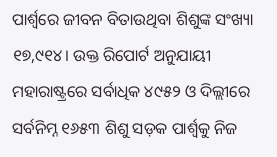ପାର୍ଶ୍ୱରେ ଜୀବନ ବିତାଉଥିବା ଶିଶୁଙ୍କ ସଂଖ୍ୟା ୧୭,୯୧୪। ଉକ୍ତ ରିପୋର୍ଟ ଅନୁଯାୟୀ ମହାରାଷ୍ଟ୍ରରେ ସର୍ବାଧିକ ୪୯୫୨ ଓ ଦିଲ୍ଲୀରେ ସର୍ବନିମ୍ନ ୧୬୫୩ ଶିଶୁ ସଡ଼କ ପାର୍ଶ୍ୱକୁ ନିଜ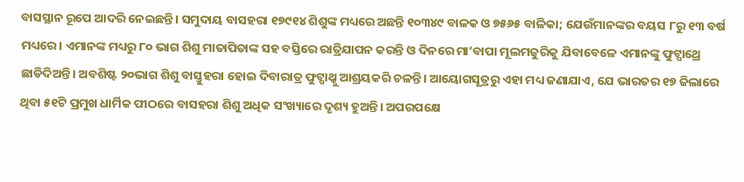ବାସସ୍ଥାନ ରୂପେ ଆଦରି ନେଇଛନ୍ତି। ସମୁଦାୟ ବାସହରା ୧୭୯୧୪ ଶିଶୁଙ୍କ ମଧ୍ୟରେ ଅଛନ୍ତି ୧୦୩୪୯ ବାଳକ ଓ ୭୫୬୫ ବାଳିକା; ଯେଉଁମାନଙ୍କର ବୟସ ୮ରୁ ୧୩ ବର୍ଷ ମଧ୍ୟରେ। ଏମାନଙ୍କ ମଧ୍ୟରୁ ୮୦ ଭାଗ ଶିଶୁ ମାତାପିତାଙ୍କ ସହ ବସ୍ତିରେ ରାତ୍ରିଯାପନ କରନ୍ତି ଓ ଦିନରେ ମା’ବାପା ମୂଲମଜୁରିକୁ ଯିବାବେଳେ ଏମାନଙ୍କୁ ଫୁଟ୍ପାଥ୍ରେ ଛାଡିଦିଅନ୍ତି। ଅବଶିଷ୍ଟ ୨୦ଭାଗ ଶିଶୁ ବାସ୍ତୁହରା ହୋଇ ଦିବାରାତ୍ର ଫୁଟ୍ପାଥ୍କୁ ଆଶ୍ରୟକରି ଚଳନ୍ତି। ଆୟୋଗସୂତ୍ରରୁ ଏହା ମଧ୍ୟ ଜଣାଯାଏ, ଯେ ଭାରତର ୧୭ ଜିଲାରେ ଥିବା ୫୧ଟି ପ୍ରମୁଖ ଧାର୍ମିକ ପୀଠରେ ବାସହରା ଶିଶୁ ଅଧିକ ସଂଖ୍ୟାରେ ଦୃଶ୍ୟ ହୁଅନ୍ତି। ଅପରପକ୍ଷେ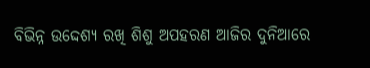ବିଭିନ୍ନ ଉଦ୍ଦେଶ୍ୟ ରଖି ଶିଶୁ ଅପହରଣ ଆଜିର ଦୁନିଆରେ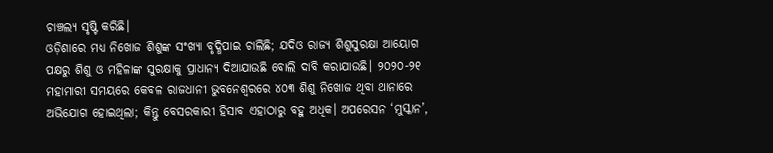ଚାଞ୍ଚଲ୍ୟ ସୃଷ୍ଟି କରିଛି।
ଓଡ଼ିଶାରେ ମଧ୍ୟ ନିଖୋଜ ଶିଶୁଙ୍କ ସଂଖ୍ୟା ବୃଦ୍ଧିପାଇ ଚାଲିଛି; ଯଦିଓ ରାଜ୍ୟ ଶିଶୁସୁରକ୍ଷା ଆୟୋଗ ପକ୍ଷରୁ ଶିଶୁ ଓ ମହିଳାଙ୍କ ସୁରକ୍ଷାକୁ ପ୍ରାଧାନ୍ୟ ଦିଆଯାଉଛି ବୋଲି ଦାବି କରାଯାଉଛି। ୨୦୨୦-୨୧ ମହାମାରୀ ସମୟରେ କେବଳ ରାଜଧାନୀ ଭୁବନେଶ୍ୱରରେ ୪୦୩ ଶିଶୁ ନିଖୋଜ ଥିବା ଥାନାରେ ଅଭିଯୋଗ ହୋଇଥିଲା; କିନ୍ତୁ ବେସରକାରୀ ହିସାବ ଏହାଠାରୁ ବହୁ ଅଧିକ। ଅପରେସନ ‘ମୁସ୍କାନ’,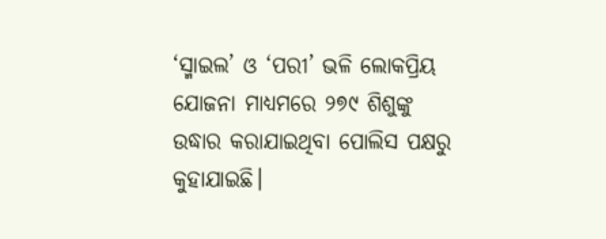‘ସ୍ମାଇଲ’ ଓ ‘ପରୀ’ ଭଳି ଲୋକପ୍ରିୟ ଯୋଜନା ମାଧ୍ୟମରେ ୨୭୯ ଶିଶୁଙ୍କୁ ଉଦ୍ଧାର କରାଯାଇଥିବା ପୋଲିସ ପକ୍ଷରୁ କୁହାଯାଇଛି।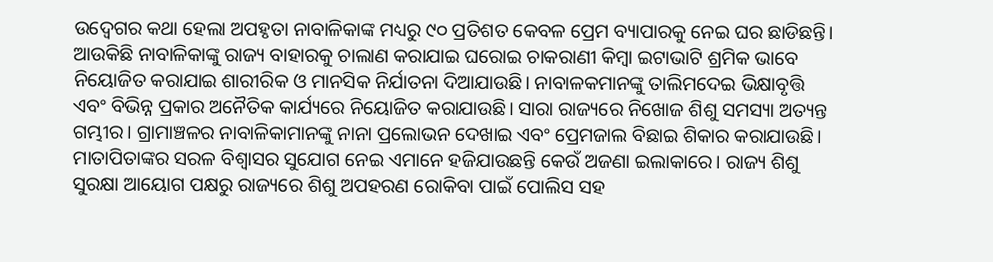ଉଦ୍ବେଗର କଥା ହେଲା ଅପହୃତା ନାବାଳିକାଙ୍କ ମଧ୍ୟରୁ ୯୦ ପ୍ରତିଶତ କେବଳ ପ୍ରେମ ବ୍ୟାପାରକୁ ନେଇ ଘର ଛାଡିଛନ୍ତି। ଆଉକିଛି ନାବାଳିକାଙ୍କୁ ରାଜ୍ୟ ବାହାରକୁ ଚାଲାଣ କରାଯାଇ ଘରୋଇ ଚାକରାଣୀ କିମ୍ବା ଇଟାଭାଟି ଶ୍ରମିକ ଭାବେ ନିୟୋଜିତ କରାଯାଇ ଶାରୀରିକ ଓ ମାନସିକ ନିର୍ଯାତନା ଦିଆଯାଉଛି। ନାବାଳକମାନଙ୍କୁ ତାଲିମଦେଇ ଭିକ୍ଷାବୃତ୍ତି ଏବଂ ବିଭିନ୍ନ ପ୍ରକାର ଅନୈତିକ କାର୍ଯ୍ୟରେ ନିୟୋଜିତ କରାଯାଉଛି। ସାରା ରାଜ୍ୟରେ ନିଖୋଜ ଶିଶୁ ସମସ୍ୟା ଅତ୍ୟନ୍ତ ଗମ୍ଭୀର। ଗ୍ରାମାଞ୍ଚଳର ନାବାଳିକାମାନଙ୍କୁ ନାନା ପ୍ରଲୋଭନ ଦେଖାଇ ଏବଂ ପ୍ରେମଜାଲ ବିଛାଇ ଶିକାର କରାଯାଉଛି। ମାତାପିତାଙ୍କର ସରଳ ବିଶ୍ୱାସର ସୁଯୋଗ ନେଇ ଏମାନେ ହଜିଯାଉଛନ୍ତି କେଉଁ ଅଜଣା ଇଲାକାରେ। ରାଜ୍ୟ ଶିଶୁ ସୁରକ୍ଷା ଆୟୋଗ ପକ୍ଷରୁ ରାଜ୍ୟରେ ଶିଶୁ ଅପହରଣ ରୋକିବା ପାଇଁ ପୋଲିସ ସହ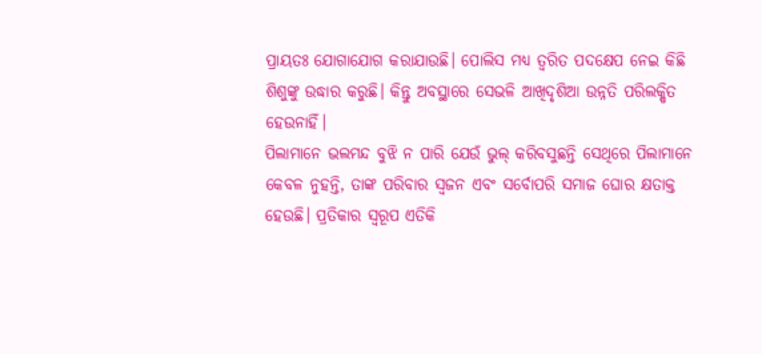ପ୍ରାୟତଃ ଯୋଗାଯୋଗ କରାଯାଉଛି। ପୋଲିସ ମଧ୍ୟ ତ୍ୱରିତ ପଦକ୍ଷେପ ନେଇ କିଛି ଶିଶୁଙ୍କୁ ଉଦ୍ଧାର କରୁଛି। କିନ୍ତୁ ଅବସ୍ଥାରେ ସେଭଳି ଆଖିଦୃଶିଆ ଉନ୍ନତି ପରିଲକ୍ଷିତ ହେଉନାହିଁ।
ପିଲାମାନେ ଭଲମନ୍ଦ ବୁଝି ନ ପାରି ଯେଉଁ ଭୁଲ୍ କରିବସୁଛନ୍ତି ସେଥିରେ ପିଲାମାନେ କେବଳ ନୁହନ୍ତି, ତାଙ୍କ ପରିବାର ସ୍ବଜନ ଏବଂ ସର୍ବୋପରି ସମାଜ ଘୋର କ୍ଷତାକ୍ତ ହେଉଛି। ପ୍ରତିକାର ସ୍ବରୂପ ଏତିକି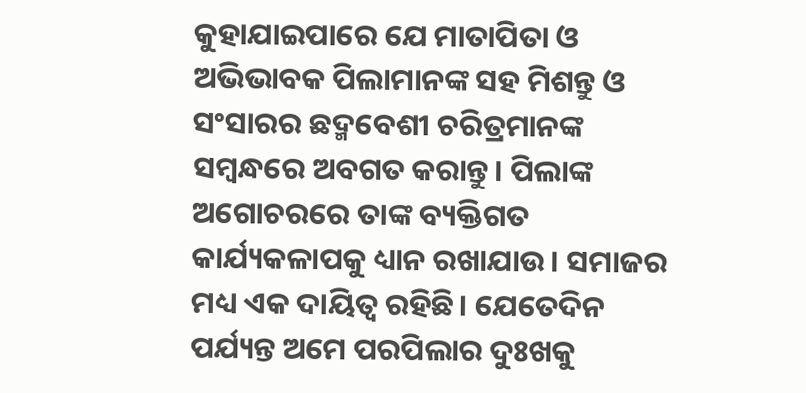କୁହାଯାଇପାରେ ଯେ ମାତାପିତା ଓ ଅଭିଭାବକ ପିଲାମାନଙ୍କ ସହ ମିଶନ୍ତୁ ଓ ସଂସାରର ଛଦ୍ମବେଶୀ ଚରିତ୍ରମାନଙ୍କ ସମ୍ବନ୍ଧରେ ଅବଗତ କରାନ୍ତୁ। ପିଲାଙ୍କ ଅଗୋଚରରେ ତାଙ୍କ ବ୍ୟକ୍ତିଗତ କାର୍ଯ୍ୟକଳାପକୁ ଧ୍ୟାନ ରଖାଯାଉ। ସମାଜର ମଧ୍ୟ ଏକ ଦାୟିତ୍ୱ ରହିଛି। ଯେତେଦିନ ପର୍ଯ୍ୟନ୍ତ ଅମେ ପରପିଲାର ଦୁଃଖକୁ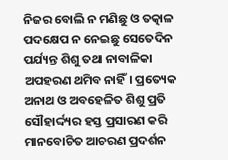ନିଜର ବୋଲି ନ ମଣିଛୁ ଓ ତତ୍କାଳ ପଦକ୍ଷେପ ନ ନେଇଛୁ ସେତେଦିନ ପର୍ଯ୍ୟନ୍ତ ଶିଶୁ ତଥା ନାବାଳିକା ଅପହରଣ ଥମିବ ନାହିଁ। ପ୍ରତ୍ୟେକ ଅନାଥ ଓ ଅବହେଳିତ ଶିଶୁ ପ୍ରତି ସୌହାର୍ଦ୍ଦ୍ୟର ହସ୍ତ ପ୍ରସାରଣ କରି ମାନବୋଚିତ ଆଚରଣ ପ୍ରଦର୍ଶନ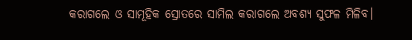କରାଗଲେ ଓ ସାମୂହିକ ସ୍ରୋତରେ ସାମିଲ କରାଗଲେ ଅବଶ୍ୟ ସୁଫଳ ମିଳିବ।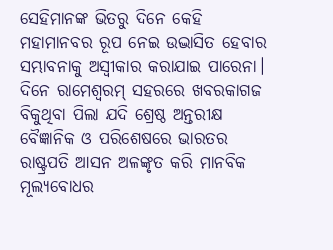ସେହିମାନଙ୍କ ଭିତରୁ ଦିନେ କେହି ମହାମାନବର ରୂପ ନେଇ ଉଦ୍ଭାସିତ ହେବାର ସମ୍ଭାବନାକୁ ଅସ୍ବୀକାର କରାଯାଇ ପାରେନା। ଦିନେ ରାମେଶ୍ୱରମ୍ ସହରରେ ଖବରକାଗଜ ବିକୁଥିବା ପିଲା ଯଦି ଶ୍ରେଷ୍ଠ ଅନ୍ତରୀକ୍ଷ ବୈଜ୍ଞାନିକ ଓ ପରିଶେଷରେ ଭାରତର ରାଷ୍ଟ୍ରପତି ଆସନ ଅଳଙ୍କୃତ କରି ମାନବିକ ମୂଲ୍ୟବୋଧର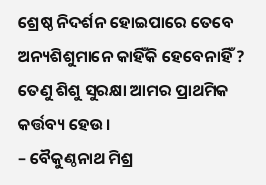ଶ୍ରେଷ୍ଠ ନିଦର୍ଶନ ହୋଇପାରେ ତେବେ ଅନ୍ୟଶିଶୁମାନେ କାହିଁକି ହେବେନାହିଁ ? ତେଣୁ ଶିଶୁ ସୁରକ୍ଷା ଆମର ପ୍ରାଥମିକ କର୍ତ୍ତବ୍ୟ ହେଉ।
– ବୈକୁଣ୍ଠନାଥ ମିଶ୍ର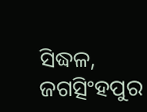ସିଦ୍ଧଳ, ଜଗତ୍ସିଂହପୁର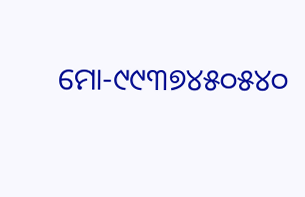ମୋ-୯୯୩୭୪୫୦୫୪୦